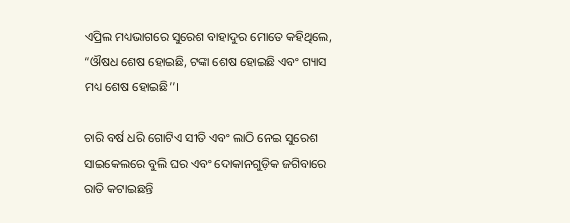ଏପ୍ରିଲ ମଧ୍ୟଭାଗରେ ସୁରେଶ ବାହାଦୁର ମୋତେ କହିଥିଲେ, “ଔଷଧ ଶେଷ ହୋଇଛି, ଟଙ୍କା ଶେଷ ହୋଇଛି ଏବଂ ଗ୍ୟାସ ମଧ୍ୟ ଶେଷ ହୋଇଛି’’।

ଚାରି ବର୍ଷ ଧରି ଗୋଟିଏ ସୀତି ଏବଂ ଲାଠି ନେଇ ସୁରେଶ ସାଇକେଲରେ ବୁଲି ଘର ଏବଂ ଦୋକାନଗୁଡ଼ିକ ଜଗିବାରେ ରାତି କଟାଇଛନ୍ତି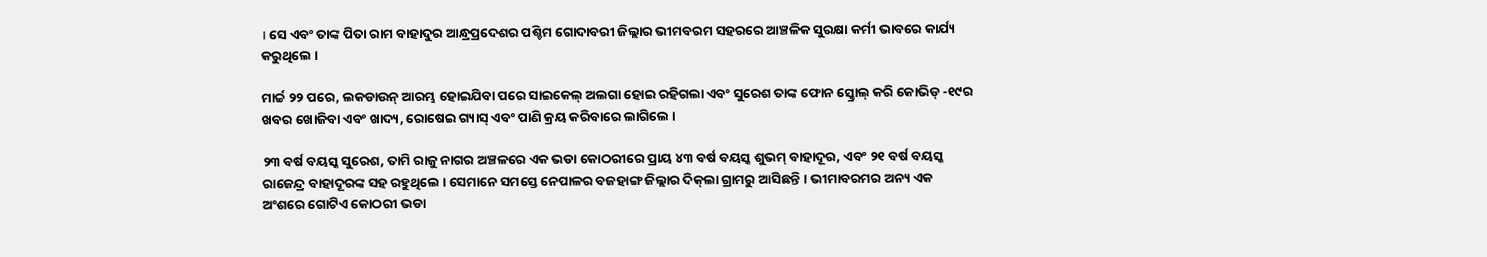। ସେ ଏବଂ ତାଙ୍କ ପିତା ରାମ ବାହାଦୁର ଆନ୍ଧ୍ରପ୍ରଦେଶର ପଶ୍ଚିମ ଗୋଦାବରୀ ଜିଲ୍ଲାର ଭୀମବରମ ସହରରେ ଆଞ୍ଚଳିକ ସୁରକ୍ଷା କର୍ମୀ ଭାବରେ କାର୍ଯ୍ୟ କରୁଥିଲେ ।

ମାର୍ଚ୍ଚ ୨୨ ପରେ, ଲକଡାଉନ୍ ଆରମ୍ଭ ହୋଇଯିବା ପରେ ସାଇକେଲ୍‌ ଅଲଗା ହୋଇ ରହିଗଲା ଏବଂ ସୁରେଶ ତାଙ୍କ ଫୋନ ସ୍କ୍ରୋଲ୍ କରି କୋଭିଡ୍ -୧୯ର ଖବର ଖୋଜିବା ଏବଂ ଖାଦ୍ୟ, ରୋଷେଇ ଗ୍ୟାସ୍ ଏବଂ ପାଣି କ୍ରୟ କରିବାରେ ଲାଗିଲେ ।

୨୩ ବର୍ଷ ବୟସ୍କ ସୁରେଶ, ତାମି ରାଜୁ ନାଗର ଅଞ୍ଚଳରେ ଏକ ଭଡା କୋଠରୀରେ ପ୍ରାୟ ୪୩ ବର୍ଷ ବୟସ୍କ ଶୁଭମ୍ ବାହାଦୂର, ଏବଂ ୨୧ ବର୍ଷ ବୟସ୍କ ରାଜେନ୍ଦ୍ର ବାହାଦୂରଙ୍କ ସହ ରହୁଥିଲେ । ସେମାନେ ସମସ୍ତେ ନେପାଳର ବଜହାଙ୍ଗ ଜିଲ୍ଲାର ଦିକ୍‌ଲା ଗ୍ରାମରୁ ଆସିଛନ୍ତି । ଭୀମାବରମର ଅନ୍ୟ ଏକ ଅଂଶରେ ଗୋଟିଏ କୋଠରୀ ଭଡା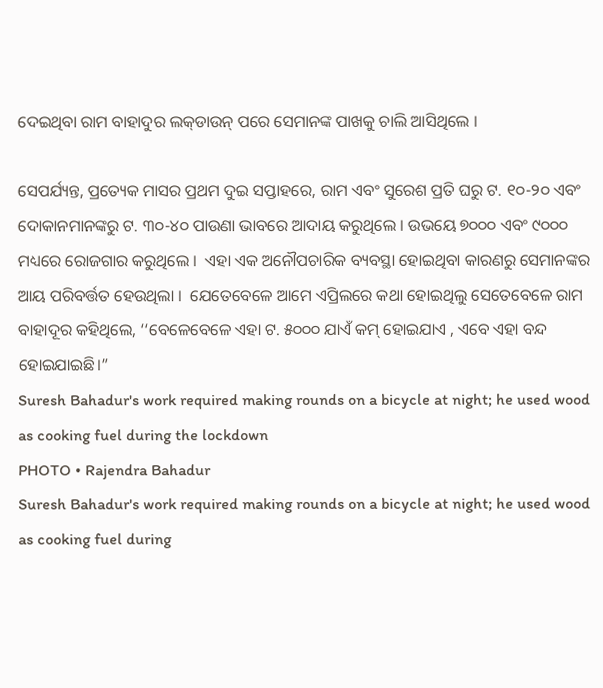ଦେଇଥିବା ରାମ ବାହାଦୁର ଲକ୍‌ଡାଉନ୍‌ ପରେ ସେମାନଙ୍କ ପାଖକୁ ଚାଲି ଆସିଥିଲେ ।

ସେପର୍ଯ୍ୟନ୍ତ, ପ୍ରତ୍ୟେକ ମାସର ପ୍ରଥମ ଦୁଇ ସପ୍ତାହରେ, ରାମ ଏବଂ ସୁରେଶ ପ୍ରତି ଘରୁ ଟ. ୧୦-୨୦ ଏବଂ ଦୋକାନମାନଙ୍କରୁ ଟ. ୩୦-୪୦ ପାଉଣା ଭାବରେ ଆଦାୟ କରୁଥିଲେ । ଉଭୟେ ୭୦୦୦ ଏବଂ ୯୦୦୦ ମଧ୍ୟରେ ରୋଜଗାର କରୁଥିଲେ ।  ଏହା ଏକ ଅନୌପଚାରିକ ବ୍ୟବସ୍ଥା ହୋଇଥିବା କାରଣରୁ ସେମାନଙ୍କର ଆୟ ପରିବର୍ତ୍ତତ ହେଉଥିଲା ।  ଯେତେବେଳେ ଆମେ ଏପ୍ରିଲରେ କଥା ହୋଇଥିଲୁ ସେତେବେଳେ ରାମ ବାହାଦୂର କହିଥିଲେ, ‘‘ବେଳେବେଳେ ଏହା ଟ. ୫୦୦୦ ଯାଏଁ କମ୍‌ ହୋଇଯାଏ , ଏବେ ଏହା ବନ୍ଦ ହୋଇଯାଇଛି।”
Suresh Bahadur's work required making rounds on a bicycle at night; he used wood as cooking fuel during the lockdown
PHOTO • Rajendra Bahadur
Suresh Bahadur's work required making rounds on a bicycle at night; he used wood as cooking fuel during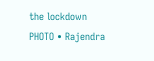the lockdown
PHOTO • Rajendra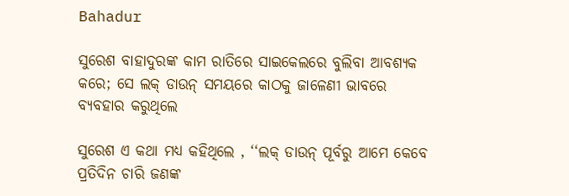Bahadur

ସୁରେଶ ବାହାଦୁରଙ୍କ କାମ ରାତିରେ ସାଇକେଲରେ ବୁଲିବା ଆବଶ୍ୟକ କରେ; ସେ ଲକ୍‌ ଡାଉନ୍‌ ସମୟରେ କାଠକୁ ଜାଳେଣୀ ଭାବରେ ବ୍ୟବହାର କରୁଥିଲେ

ସୁରେଶ ଏ କଥା ମଧ୍ୟ କହିଥିଲେ , ‘‘ଲକ୍‌ ଡାଉନ୍‌ ପୂର୍ବରୁ ଆମେ କେବେ ପ୍ରତିଦିନ ଚାରି ଜଣଙ୍କ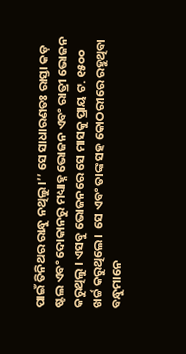ପାଇଁ ତିନିଥର ରାନ୍ଧୁ ନଥିଲୁ ।’’ ସେ ସାଧାରଣତଃ ରାସ୍ତା କଡ଼ ଷ୍ଟଲ ଏବଂ ଦୋକାନରୁ ମଧ୍ୟାହ୍ନ ଭୋଜନ ଏବଂ ରାତ୍ରୀ ଭୋଜନ କରୁଥିଲୁ । ଏସବୁ ଭୋଜନରେ ସେ ମାସକୁ ପ୍ରାୟ ଟ. ୧୫୦୦ ଖର୍ଚ୍ଚ କରୁଥିଲେ।  ସେ ଏବଂ ତାଙ୍କ ସହ କୋଠରୀରେ ରହୁଥିବା ବନ୍ଧୁମାନେ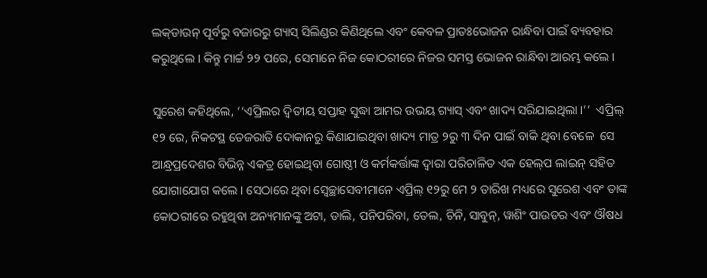ଲକ୍‌ଡାଉନ୍‌ ପୂର୍ବରୁ ବଜାରରୁ ଗ୍ୟାସ୍ ସିଲିଣ୍ଡର କିଣିଥିଲେ ଏବଂ କେବଳ ପ୍ରାତଃଭୋଜନ ରାନ୍ଧିବା ପାଇଁ ବ୍ୟବହାର କରୁଥିଲେ । କିନ୍ତୁ ମାର୍ଚ୍ଚ ୨୨ ପରେ, ସେମାନେ ନିଜ କୋଠରୀରେ ନିଜର ସମସ୍ତ ଭୋଜନ ରାନ୍ଧିବା ଆରମ୍ଭ କଲେ ।

ସୁରେଶ କହିଥିଲେ, ‘‘ଏପ୍ରିଲର ଦ୍ୱିତୀୟ ସପ୍ତାହ ସୁଦ୍ଧା ଆମର ଉଭୟ ଗ୍ୟାସ୍ ଏବଂ ଖାଦ୍ୟ ସରିଯାଇଥିଲା ।’’  ଏପ୍ରିଲ୍ ୧୨ ରେ, ନିକଟସ୍ଥ ତେଜରାତି ଦୋକାନରୁ କିଣାଯାଇଥିବା ଖାଦ୍ୟ ମାତ୍ର ୨ରୁ ୩ ଦିନ ପାଇଁ ବାକି ଥିବା ବେଳେ  ସେ ଆନ୍ଧ୍ରପ୍ରଦେଶର ବିଭିନ୍ନ ଏକତ୍ର ହୋଇଥିବା ଗୋଷ୍ଠୀ ଓ କର୍ମକର୍ତ୍ତାଙ୍କ ଦ୍ୱାରା ପରିଚାଳିତ ଏକ ହେଲ୍‌ପ ଲାଇନ୍‌ ସହିତ ଯୋଗାଯୋଗ କଲେ । ସେଠାରେ ଥିବା ସ୍ୱେଚ୍ଛାସେବୀମାନେ ଏପ୍ରିଲ୍‌ ୧୨ରୁ ମେ ୨ ତାରିଖ ମଧ୍ୟରେ ସୁରେଶ ଏବଂ ତାଙ୍କ କୋଠରୀରେ ରହୁଥିବା ଅନ୍ୟମାନଙ୍କୁ ଅଟା, ଡାଲି, ପନିପରିବା, ତେଲ, ଚିନି, ସାବୁନ୍, ୱାଶିଂ ପାଉଡର ଏବଂ ଔଷଧ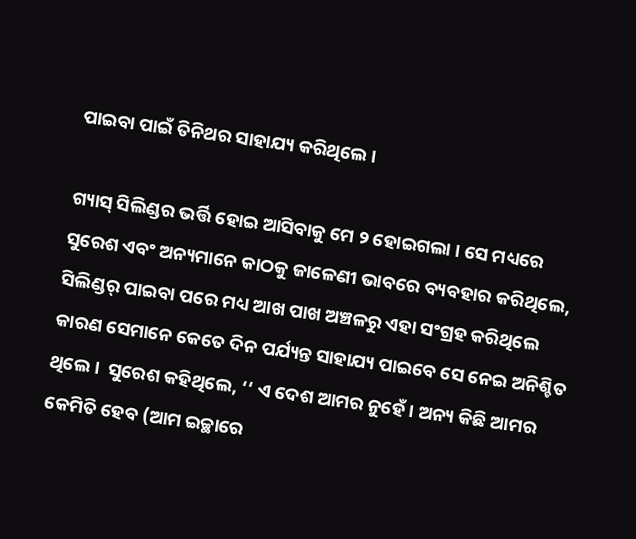ପାଇବା ପାଇଁ ତିନିଥର ସାହାଯ୍ୟ କରିଥିଲେ ।

ଗ୍ୟାସ୍ ସିଲିଣ୍ଡର ଭର୍ତ୍ତି ହୋଇ ଆସିବାକୁ ମେ ୨ ହୋଇଗଲା । ସେ ମଧ୍ୟରେ ସୁରେଶ ଏବଂ ଅନ୍ୟମାନେ କାଠକୁ ଜାଳେଣୀ ଭାବରେ ବ୍ୟବହାର କରିଥିଲେ, ସିଲିଣ୍ଡର୍‌ ପାଇବା ପରେ ମଧ୍ୟ ଆଖ ପାଖ ଅଞ୍ଚଳରୁ ଏହା ସଂଗ୍ରହ କରିଥିଲେ କାରଣ ସେମାନେ କେତେ ଦିନ ପର୍ଯ୍ୟନ୍ତ ସାହାଯ୍ୟ ପାଇବେ ସେ ନେଇ ଅନିଶ୍ଚିତ ଥିଲେ ।  ସୁରେଶ କହିଥିଲେ, ‘‘ ଏ ଦେଶ ଆମର ନୁହେଁ । ଅନ୍ୟ କିଛି ଆମର କେମିତି ହେବ (ଆମ ଇଚ୍ଛାରେ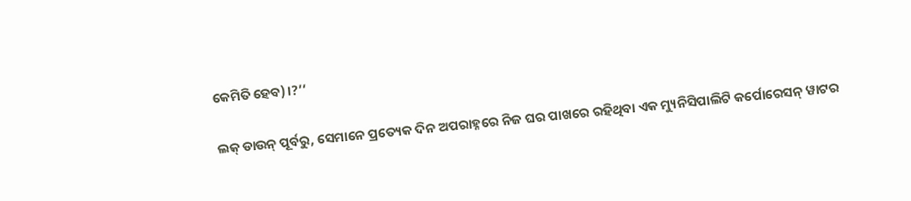କେମିତି ହେବ)।?’’

ଲକ୍‌ ଡାଉନ୍‌ ପୂର୍ବରୁ, ସେମାନେ ପ୍ରତ୍ୟେକ ଦିନ ଅପରାହ୍ନରେ ନିଜ ଘର ପାଖରେ ରହିଥିବା ଏକ ମ୍ୟୁନିସିପାଲିଟି କର୍ପୋରେସନ୍ ୱାଟର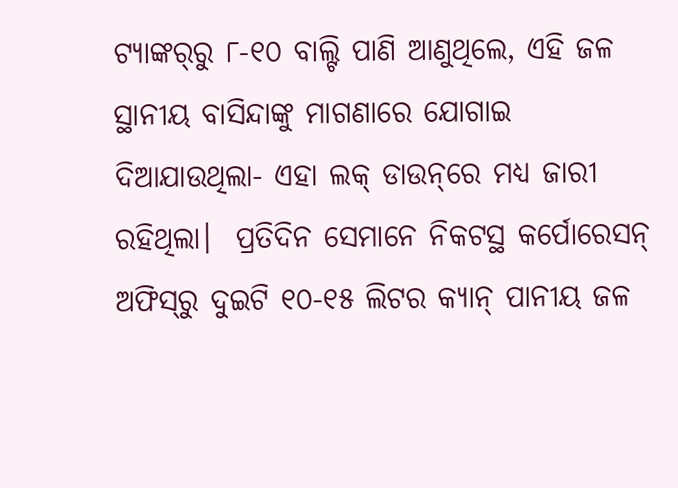ଟ୍ୟାଙ୍କର୍‌ରୁ ୮-୧୦ ବାଲ୍ଟି ପାଣି ଆଣୁଥିଲେ, ଏହି ଜଳ ସ୍ଥାନୀୟ ବାସିନ୍ଦାଙ୍କୁ ମାଗଣାରେ ଯୋଗାଇ ଦିଆଯାଉଥିଲା- ଏହା ଲକ୍‌ ଡାଉନ୍‌ରେ ମଧ୍ୟ ଜାରୀ ରହିଥିଲା।  ପ୍ରତିଦିନ ସେମାନେ ନିକଟସ୍ଥ କର୍ପୋରେସନ୍‌ ଅଫିସ୍‌ରୁ ଦୁଇଟି ୧୦-୧୫ ଲିଟର କ୍ୟାନ୍‌ ପାନୀୟ ଜଳ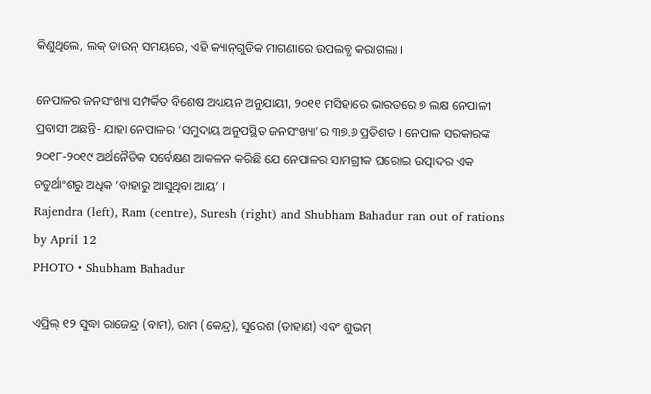କିଣୁଥିଲେ, ଲକ୍‌ ଡାଉନ୍ ସମୟରେ, ଏହି କ୍ୟାନ୍‌ଗୁଡିକ ମାଗଣାରେ ଉପଲବ୍ଧ କରାଗଲା ।

ନେପାଳର ଜନସଂଖ୍ୟା ସମ୍ପର୍କିତ ବିଶେଷ ଅଧ୍ୟୟନ ଅନୁଯାୟୀ, ୨୦୧୧ ମସିହାରେ ଭାରତରେ ୭ ଲକ୍ଷ ନେପାଳୀ ପ୍ରବାସୀ ଅଛନ୍ତି- ଯାହା ନେପାଳର ‘ସମୁଦାୟ ଅନୁପସ୍ଥିତ ଜନସଂଖ୍ୟା’ର ୩୭.୬ ପ୍ରତିଶତ । ନେପାଳ ସରକାରଙ୍କ ୨୦୧୮-୨୦୧୯ ଅର୍ଥନୈତିକ ସର୍ବେକ୍ଷଣ ଆକଳନ କରିଛି ଯେ ନେପାଳର ସାମଗ୍ରୀକ ଘରୋଇ ଉତ୍ପାଦର ଏକ ଚତୁର୍ଥାଂଶରୁ ଅଧିକ ‘ବାହାରୁ ଆସୁଥିବା ଆୟ’ ।
Rajendra (left), Ram (centre), Suresh (right) and Shubham Bahadur ran out of rations by April 12
PHOTO • Shubham Bahadur

ଏପ୍ରିଲ୍ ୧୨ ସୁଦ୍ଧା ରାଜେନ୍ଦ୍ର (ବାମ), ରାମ (କେନ୍ଦ୍ର), ସୁରେଶ (ଡାହାଣ) ଏବଂ ଶୁଭମ୍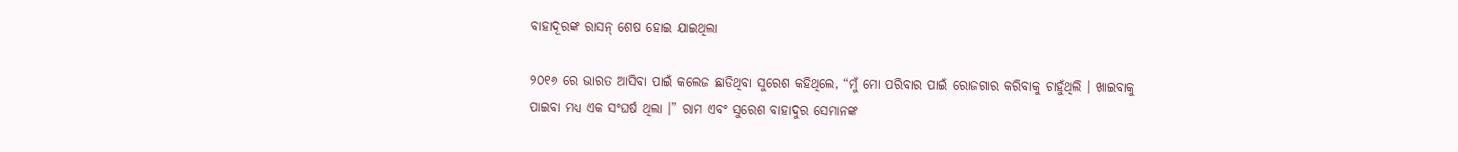ବାହାଦୂରଙ୍କ ରାସନ୍‌ ଶେଷ ହୋଇ ଯାଇଥିଲା

୨୦୧୬ ରେ ଭାରତ ଆସିବା ପାଇଁ କଲେଜ ଛାଡିଥିବା ସୁରେଶ କହିଥିଲେ, “ମୁଁ ମୋ ପରିବାର ପାଇଁ ରୋଜଗାର କରିବାକୁ ଚାହୁଁଥିଲି । ଖାଇବାକୁ ପାଇବା ମଧ୍ୟ ଏକ ସଂଘର୍ଷ ଥିଲା ।” ରାମ ଏବଂ ସୁରେଶ ବାହାଦୁର ସେମାନଙ୍କ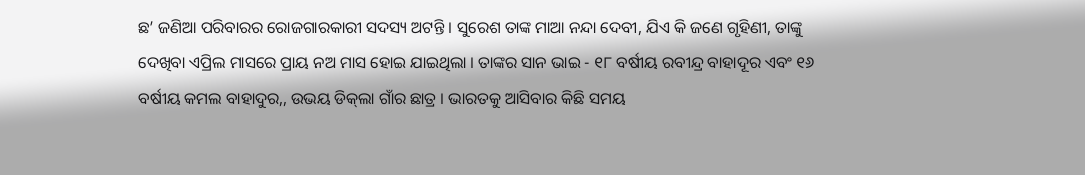ଛ’ ଜଣିଆ ପରିବାରର ରୋଜଗାରକାରୀ ସଦସ୍ୟ ଅଟନ୍ତି । ସୁରେଶ ତାଙ୍କ ମାଆ ନନ୍ଦା ଦେବୀ, ଯିଏ କି ଜଣେ ଗୃହିଣୀ, ତାଙ୍କୁ ଦେଖିବା ଏପ୍ରିଲ ମାସରେ ପ୍ରାୟ ନଅ ମାସ ହୋଇ ଯାଇଥିଲା । ତାଙ୍କର ସାନ ଭାଇ - ୧୮ ବର୍ଷୀୟ ରବୀନ୍ଦ୍ର ବାହାଦୂର ଏବଂ ୧୬ ବର୍ଷୀୟ କମଲ ବାହାଦୁର,, ଉଭୟ ଡିକ୍‌ଲା ଗାଁର ଛାତ୍ର । ଭାରତକୁ ଆସିବାର କିଛି ସମୟ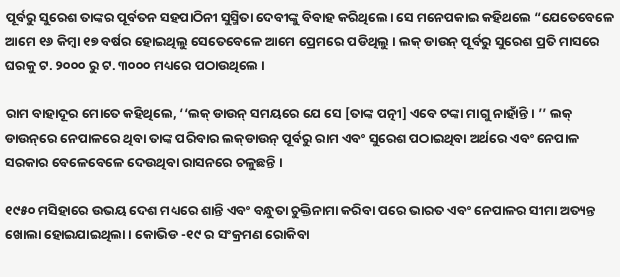ପୂର୍ବରୁ ସୁରେଶ ତାଙ୍କର ପୂର୍ବତନ ସହପାଠିନୀ ସୁସ୍ମିତା ଦେବୀଙ୍କୁ ବିବାହ କରିଥିଲେ। ସେ ମନେପକାଇ କହିଥଲେ “ଯେତେବେଳେ ଆମେ ୧୬ କିମ୍ବା ୧୭ ବର୍ଷର ହୋଇଥିଲୁ ସେତେବେଳେ ଆମେ ପ୍ରେମରେ ପଡିଥିଲୁ । ଲକ୍‌ ଡାଉନ୍‌ ପୂର୍ବରୁ ସୁରେଶ ପ୍ରତି ମାସରେ ଘରକୁ ଟ. ୨୦୦୦ ରୁ ଟ. ୩୦୦୦ ମଧ୍ୟରେ ପଠାଉଥିଲେ ।

ରାମ ବାହାଦୂର ମୋତେ କହିଥିଲେ, ‘‘ଲକ୍‌ ଡାଉନ୍‌ ସମୟରେ ଯେ ସେ [ତାଙ୍କ ପତ୍ନୀ] ଏବେ ଟଙ୍କା ମାଗୁ ନାହାଁନ୍ତି । ’’ ଲକ୍‌ ଡାଉନ୍‌ରେ ନେପାଳରେ ଥିବା ତାଙ୍କ ପରିବାର ଲକ୍‌ଡାଉନ୍ ପୂର୍ବରୁ ରାମ ଏବଂ ସୁରେଶ ପଠାଇଥିବା ଅର୍ଥରେ ଏବଂ ନେପାଳ ସରକାର ବେଳେବେଳେ ଦେଉଥିବା ରାସନରେ ଚଳୁଛନ୍ତି ।

୧୯୫୦ ମସିହାରେ ଉଭୟ ଦେଶ ମଧ୍ୟରେ ଶାନ୍ତି ଏବଂ ବନ୍ଧୁତା ଚୁକ୍ତିନାମା କରିବା ପରେ ଭାରତ ଏବଂ ନେପାଳର ସୀମା ଅତ୍ୟନ୍ତ ଖୋଲା ହୋଇଯାଇଥିଲା । କୋଭିଡ -୧୯ ର ସଂକ୍ରମଣ ରୋକିବା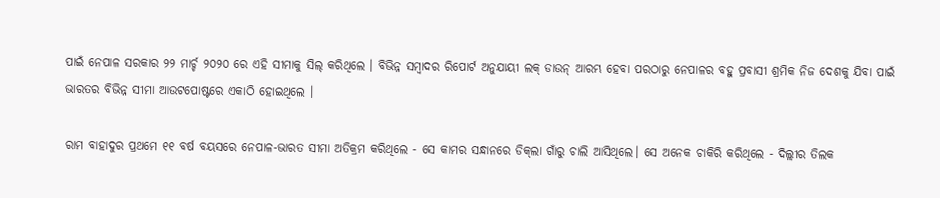ପାଇଁ ନେପାଳ ସରକାର ୨୨ ମାର୍ଚ୍ଚ ୨୦୨୦ ରେ ଏହି ସୀମାକୁ ସିଲ୍ କରିଥିଲେ । ବିଭିନ୍ନ ସମ୍ବାଦର ରିପୋର୍ଟ ଅନୁଯାୟୀ ଲକ୍‌ ଡାଉନ୍‌ ଆରମ୍ଭ ହେବା ପରଠାରୁ ନେପାଳର ବହୁ ପ୍ରବାସୀ ଶ୍ରମିକ ନିଜ ଦେଶକୁ ଯିବା ପାଇଁ ଭାରତର ବିଭିନ୍ନ ସୀମା ଆଉଟପୋଷ୍ଟରେ ଏକାଠି ହୋଇଥିଲେ ।

ରାମ ବାହାଦୁର ପ୍ରଥମେ ୧୧ ବର୍ଷ ବୟସରେ ନେପାଳ-ଭାରତ ସୀମା ଅତିକ୍ରମ କରିଥିଲେ - ସେ କାମର ସନ୍ଧାନରେ ଡିକ୍‌ଲା ଗାଁରୁ ଚାଲି ଆସିଥିଲେ। ସେ ଅନେକ ଚାକିରି କରିଥିଲେ - ଦିଲ୍ଲୀର ତିଲକ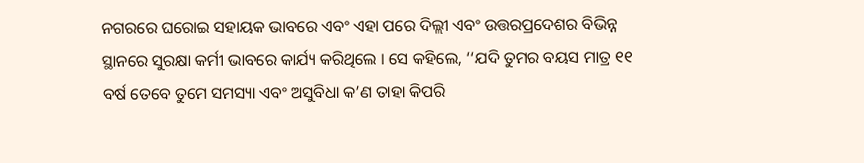ନଗରରେ ଘରୋଇ ସହାୟକ ଭାବରେ ଏବଂ ଏହା ପରେ ଦିଲ୍ଲୀ ଏବଂ ଉତ୍ତରପ୍ରଦେଶର ବିଭିନ୍ନ ସ୍ଥାନରେ ସୁରକ୍ଷା କର୍ମୀ ଭାବରେ କାର୍ଯ୍ୟ କରିଥିଲେ । ସେ କହିଲେ, ‘‘ଯଦି ତୁମର ବୟସ ମାତ୍ର ୧୧ ବର୍ଷ ତେବେ ତୁମେ ସମସ୍ୟା ଏବଂ ଅସୁବିଧା କ’ଣ ତାହା କିପରି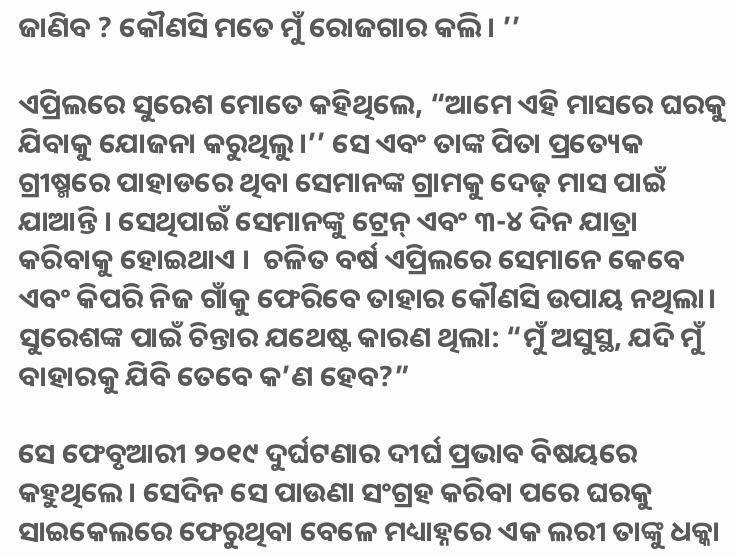ଜାଣିବ ? କୌଣସି ମତେ ମୁଁ ରୋଜଗାର କଲି। ’’

ଏପ୍ରିଲରେ ସୁରେଶ ମୋତେ କହିଥିଲେ, “ଆମେ ଏହି ମାସରେ ଘରକୁ ଯିବାକୁ ଯୋଜନା କରୁଥିଲୁ।’’ ସେ ଏବଂ ତାଙ୍କ ପିତା ପ୍ରତ୍ୟେକ ଗ୍ରୀଷ୍ମରେ ପାହାଡରେ ଥିବା ସେମାନଙ୍କ ଗ୍ରାମକୁ ଦେଢ଼ ମାସ ପାଇଁ ଯାଆନ୍ତି । ସେଥିପାଇଁ ସେମାନଙ୍କୁ ଟ୍ରେନ୍‌ ଏବଂ ୩-୪ ଦିନ ଯାତ୍ରା କରିବାକୁ ହୋଇଥାଏ ।  ଚଳିତ ବର୍ଷ ଏପ୍ରିଲରେ ସେମାନେ କେବେ ଏବଂ କିପରି ନିଜ ଗାଁକୁ ଫେରିବେ ତାହାର କୌଣସି ଉପାୟ ନଥିଲା। ସୁରେଶଙ୍କ ପାଇଁ ଚିନ୍ତାର ଯଥେଷ୍ଟ କାରଣ ଥିଲା: “ମୁଁ ଅସୁସ୍ଥ, ଯଦି ମୁଁ ବାହାରକୁ ଯିବି ତେବେ କ’ଣ ହେବ?”

ସେ ଫେବୃଆରୀ ୨୦୧୯ ଦୁର୍ଘଟଣାର ଦୀର୍ଘ ପ୍ରଭାବ ବିଷୟରେ କହୁଥିଲେ। ସେଦିନ ସେ ପାଉଣା ସଂଗ୍ରହ କରିବା ପରେ ଘରକୁ ସାଇକେଲରେ ଫେରୁଥିବା ବେଳେ ମଧ୍ୟାହ୍ନରେ ଏକ ଲରୀ ତାଙ୍କୁ ଧକ୍କା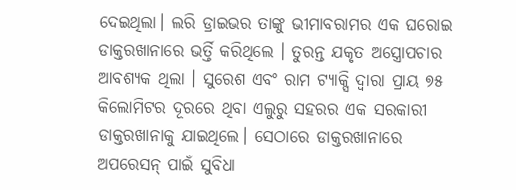ଦେଇଥିଲା। ଲରି ଡ୍ରାଇଭର ତାଙ୍କୁ ଭୀମାବରାମର ଏକ ଘରୋଇ ଡାକ୍ତରଖାନାରେ ଭର୍ତ୍ତି କରିଥିଲେ । ତୁରନ୍ତ ଯକୃତ ଅସ୍ତ୍ରୋପଚାର ଆବଶ୍ୟକ ଥିଲା । ସୁରେଶ ଏବଂ ରାମ ଟ୍ୟାକ୍ସି ଦ୍ୱାରା ପ୍ରାୟ ୭୫ କିଲୋମିଟର ଦୂରରେ ଥିବା ଏଲୁରୁ ସହରର ଏକ ସରକାରୀ ଡାକ୍ତରଖାନାକୁ ଯାଇଥିଲେ। ସେଠାରେ ଡାକ୍ତରଖାନାରେ ଅପରେସନ୍ ପାଇଁ ସୁବିଧା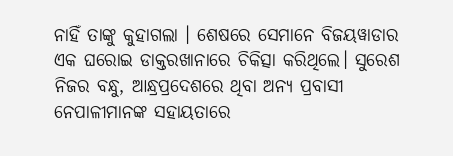ନାହିଁ ତାଙ୍କୁ କୁହାଗଲା । ଶେଷରେ ସେମାନେ ବିଜୟୱାଡାର ଏକ ଘରୋଇ ଡାକ୍ତରଖାନାରେ ଚିକିତ୍ସା କରିଥିଲେ। ସୁରେଶ ନିଜର ବନ୍ଧୁ, ଆନ୍ଧ୍ରପ୍ରଦେଶରେ ଥିବା ଅନ୍ୟ ପ୍ରବାସୀ ନେପାଳୀମାନଙ୍କ ସହାୟତାରେ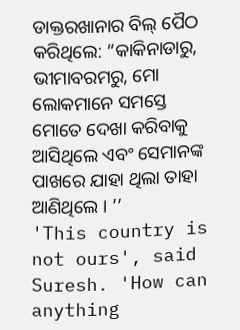ଡାକ୍ତରଖାନାର ବିଲ୍ ପୈଠ କରିଥିଲେ: “କାକିନାଡାରୁ, ଭୀମାବରମରୁ, ମୋ ଲୋକମାନେ ସମସ୍ତେ ମୋତେ ଦେଖା କରିବାକୁ ଆସିଥିଲେ ଏବଂ ସେମାନଙ୍କ ପାଖରେ ଯାହା ଥିଲା ତାହା ଆଣିଥିଲେ । ’’
'This country is not ours', said Suresh. 'How can anything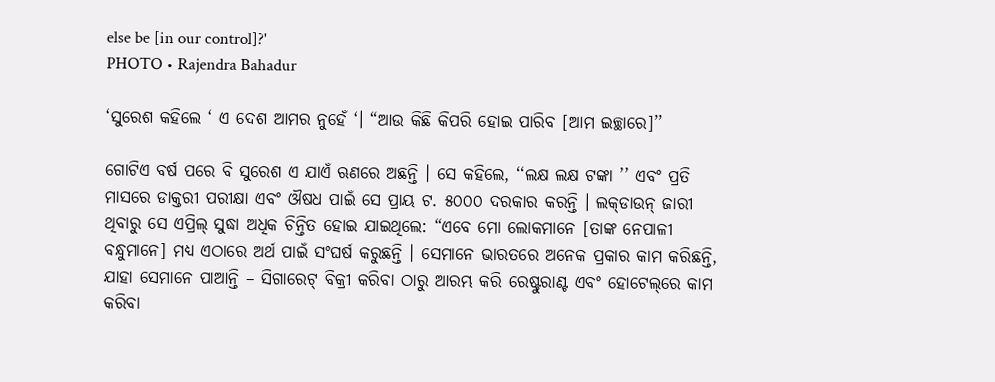else be [in our control]?'
PHOTO • Rajendra Bahadur

‘ସୁରେଶ କହିଲେ ‘ ଏ ଦେଶ ଆମର ନୁହେଁ ‘। “ଆଉ କିଛି କିପରି ହୋଇ ପାରିବ [ଆମ ଇଚ୍ଛାରେ]’’

ଗୋଟିଏ ବର୍ଷ ପରେ ବି ସୁରେଶ ଏ ଯାଏଁ ଋଣରେ ଅଛନ୍ତି । ସେ କହିଲେ, ‘‘ଲକ୍ଷ ଲକ୍ଷ ଟଙ୍କା ’’ ଏବଂ ପ୍ରତି ମାସରେ ଡାକ୍ତରୀ ପରୀକ୍ଷା ଏବଂ ଔଷଧ ପାଇଁ ସେ ପ୍ରାୟ ଟ. ୫୦୦୦ ଦରକାର କରନ୍ତି । ଲକ୍‌ଡାଉନ୍‌ ଜାରୀ ଥିବାରୁ ସେ ଏପ୍ରିଲ୍‌ ସୁଦ୍ଧା ଅଧିକ ଚିନ୍ତିତ ହୋଇ ଯାଇଥିଲେ: “ଏବେ ମୋ ଲୋକମାନେ [ତାଙ୍କ ନେପାଳୀ ବନ୍ଧୁମାନେ] ମଧ୍ୟ ଏଠାରେ ଅର୍ଥ ପାଇଁ ସଂଘର୍ଷ କରୁଛନ୍ତି । ସେମାନେ ଭାରତରେ ଅନେକ ପ୍ରକାର କାମ କରିଛନ୍ତି, ଯାହା ସେମାନେ ପାଆନ୍ତି – ସିଗାରେଟ୍‌ ବିକ୍ରୀ କରିବା ଠାରୁ ଆରମ୍ଭ କରି ରେଷ୍ଟୁରାଣ୍ଟ ଏବଂ ହୋଟେଲ୍‌ରେ କାମ କରିବା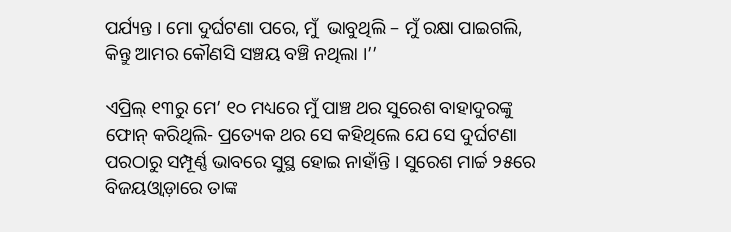ପର୍ଯ୍ୟନ୍ତ । ମୋ ଦୁର୍ଘଟଣା ପରେ, ମୁଁ  ଭାବୁଥିଲି – ମୁଁ ରକ୍ଷା ପାଇଗଲି, କିନ୍ତୁ ଆମର କୌଣସି ସଞ୍ଚୟ ବଞ୍ଚି ନଥିଲା ।’’

ଏପ୍ରିଲ୍‌ ୧୩ରୁ ମେ’ ୧୦ ମଧ୍ୟରେ ମୁଁ ପାଞ୍ଚ ଥର ସୁରେଶ ବାହାଦୁରଙ୍କୁ ଫୋନ୍‌ କରିଥିଲି- ପ୍ରତ୍ୟେକ ଥର ସେ କହିଥିଲେ ଯେ ସେ ଦୁର୍ଘଟଣା ପରଠାରୁ ସମ୍ପୂର୍ଣ୍ଣ ଭାବରେ ସୁସ୍ଥ ହୋଇ ନାହାଁନ୍ତି । ସୁରେଶ ମାର୍ଚ୍ଚ ୨୫ରେ ବିଜୟଓ୍ୱାଡ଼ାରେ ତାଙ୍କ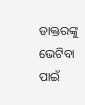ଡାକ୍ତରଙ୍କୁ ଭେଟିବା ପାଇଁ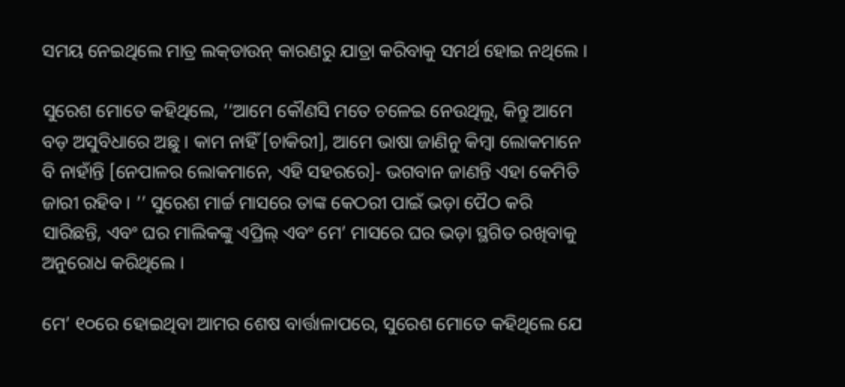ସମୟ ନେଇଥିଲେ ମାତ୍ର ଲକ୍‌ଡାଉନ୍‌ କାରଣରୁ ଯାତ୍ରା କରିବାକୁ ସମର୍ଥ ହୋଇ ନଥିଲେ ।

ସୁରେଶ ମୋତେ କହିଥିଲେ, ‘‘ଆମେ କୌଣସି ମତେ ଚଳେଇ ନେଉଥିଲୁ, କିନ୍ତୁ ଆମେ ବଡ଼ ଅସୁବିଧାରେ ଅଛୁ । କାମ ନାହିଁ [ଚାକିରୀ], ଆମେ ଭାଷା ଜାଣିନୁ କିମ୍ବା ଲୋକମାନେ ବି ନାହାଁନ୍ତି [ନେପାଳର ଲୋକମାନେ, ଏହି ସହରରେ]- ଭଗବାନ ଜାଣନ୍ତି ଏହା କେମିତି ଜାରୀ ରହିବ । ’’ ସୁରେଶ ମାର୍ଚ୍ଚ ମାସରେ ତାଙ୍କ କେଠରୀ ପାଇଁ ଭଡ଼ା ପୈଠ କରି ସାରିଛନ୍ତି, ଏବଂ ଘର ମାଲିକଙ୍କୁ ଏପ୍ରିଲ୍‌ ଏବଂ ମେ’ ମାସରେ ଘର ଭଡ଼ା ସ୍ଥଗିତ ରଖିବାକୁ ଅନୁରୋଧ କରିଥିଲେ ।

ମେ’ ୧୦ରେ ହୋଇଥିବା ଆମର ଶେଷ ବାର୍ତ୍ତାଳାପରେ, ସୁରେଶ ମୋତେ କହିଥିଲେ ଯେ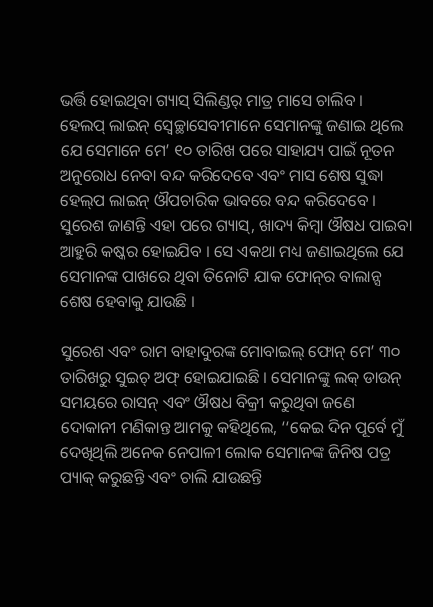ଭର୍ତ୍ତି ହୋଇଥିବା ଗ୍ୟାସ୍‌ ସିଲିଣ୍ଡର୍‌ ମାତ୍ର ମାସେ ଚାଲିବ । ହେଲପ୍‌ ଲାଇନ୍‌ ସ୍ୱେଚ୍ଛାସେବୀମାନେ ସେମାନଙ୍କୁ ଜଣାଇ ଥିଲେ ଯେ ସେମାନେ ମେ’ ୧୦ ତାରିଖ ପରେ ସାହାଯ୍ୟ ପାଇଁ ନୂତନ ଅନୁରୋଧ ନେବା ବନ୍ଦ କରିଦେବେ ଏବଂ ମାସ ଶେଷ ସୁଦ୍ଧା ହେଲ୍‌ପ ଲାଇନ୍‌ ଔପଚାରିକ ଭାବରେ ବନ୍ଦ କରିଦେବେ ।  ସୁରେଶ ଜାଣନ୍ତି ଏହା ପରେ ଗ୍ୟାସ୍‌, ଖାଦ୍ୟ କିମ୍ବା ଔଷଧ ପାଇବା ଆହୁରି କଷ୍କର ହୋଇଯିବ । ସେ ଏକଥା ମଧ୍ୟ ଜଣାଇଥିଲେ ଯେ ସେମାନଙ୍କ ପାଖରେ ଥିବା ତିନୋଟି ଯାକ ଫୋନ୍‌ର ବାଲାନ୍ସ ଶେଷ ହେବାକୁ ଯାଉଛି ।

ସୁରେଶ ଏବଂ ରାମ ବାହାଦୁରଙ୍କ ମୋବାଇଲ୍‌ ଫୋନ୍‌ ମେ’ ୩୦ ତାରିଖରୁ ସୁଇଚ୍‌ ଅଫ୍ ହୋଇଯାଇଛି । ସେମାନଙ୍କୁ ଲକ୍‌ ଡାଉନ୍‌ ସମୟରେ ରାସନ୍‌ ଏବଂ ଔଷଧ ବିକ୍ରୀ କରୁଥିବା ଜଣେ ଦୋକାନୀ ମଣିକାନ୍ତ ଆମକୁ କହିଥିଲେ, ‘‘କେଇ ଦିନ ପୂର୍ବେ ମୁଁ ଦେଖିଥିଲି ଅନେକ ନେପାଳୀ ଲୋକ ସେମାନଙ୍କ ଜିନିଷ ପତ୍ର ପ୍ୟାକ୍‌ କରୁଛନ୍ତି ଏବଂ ଚାଲି ଯାଉଛନ୍ତି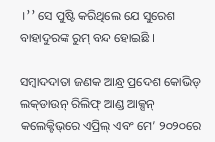।’’ ସେ ପୁଷ୍ଟି କରିଥିଲେ ଯେ ସୁରେଶ ବାହାଦୁରଙ୍କ ରୁମ୍‌ ବନ୍ଦ ହୋଇଛି ।

ସମ୍ବାଦଦାତା ଜଣକ ଆନ୍ଧ୍ର ପ୍ରଦେଶ କୋଭିଡ୍‌ ଲକ୍‌ଡାଉନ୍‌ ରିଲିଫ୍ ଆଣ୍ଡ ଆକ୍ସନ୍‌ କଲେକ୍ଟିଭ୍‌ରେ ଏପ୍ରିଲ୍‌ ଏବଂ ମେ’ ୨୦୨୦ରେ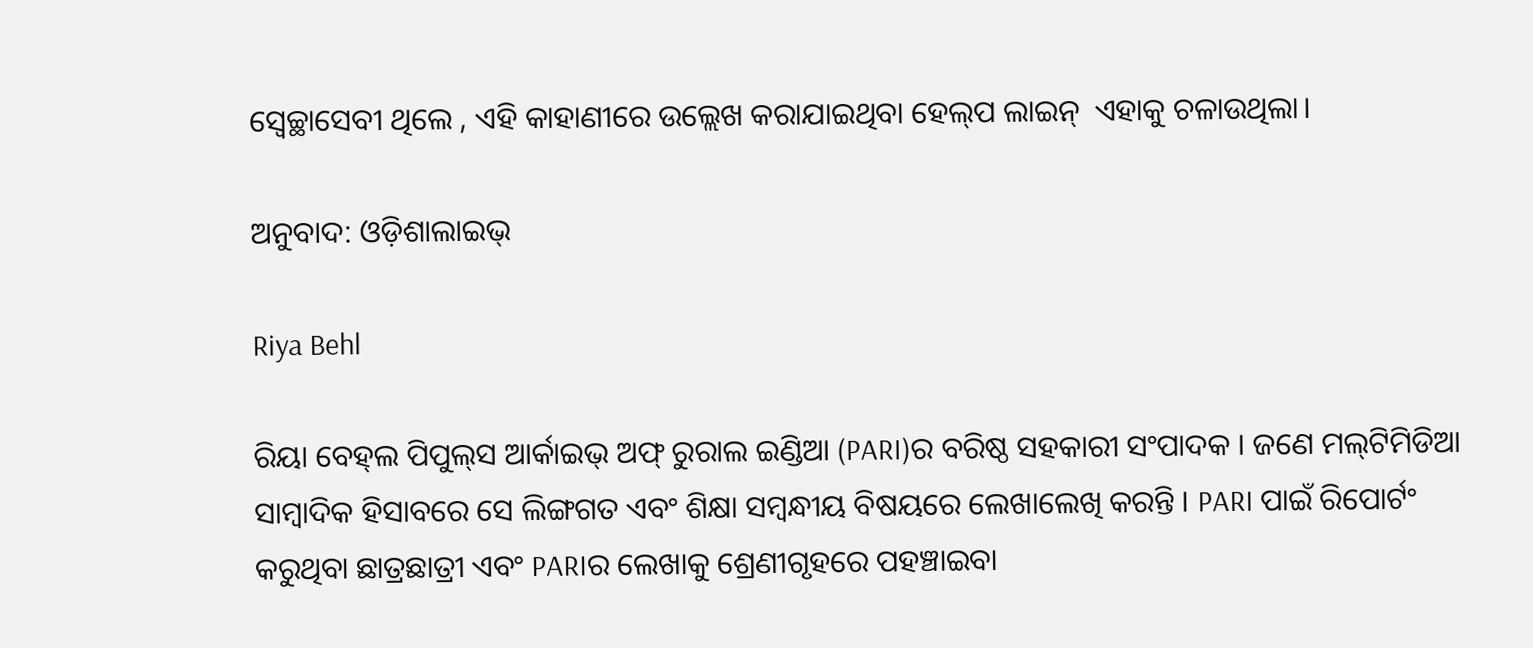ସ୍ୱେଚ୍ଛାସେବୀ ଥିଲେ , ଏହି କାହାଣୀରେ ଉଲ୍ଲେଖ କରାଯାଇଥିବା ହେଲ୍‌ପ ଲାଇନ୍‌  ଏହାକୁ ଚଳାଉଥିଲା।

ଅନୁବାଦ: ଓଡ଼ିଶାଲାଇଭ୍‍

Riya Behl

ରିୟା ବେହ୍‌ଲ ପିପୁଲ୍‌ସ ଆର୍କାଇଭ୍‌ ଅଫ୍‌ ରୁରାଲ ଇଣ୍ଡିଆ (PARI)ର ବରିଷ୍ଠ ସହକାରୀ ସଂପାଦକ । ଜଣେ ମଲ୍‌ଟିମିଡିଆ ସାମ୍ବାଦିକ ହିସାବରେ ସେ ଲିଙ୍ଗଗତ ଏବଂ ଶିକ୍ଷା ସମ୍ବନ୍ଧୀୟ ବିଷୟରେ ଲେଖାଲେଖି କରନ୍ତି । PARI ପାଇଁ ରିପୋର୍ଟଂ କରୁଥିବା ଛାତ୍ରଛାତ୍ରୀ ଏବଂ PARIର ଲେଖାକୁ ଶ୍ରେଣୀଗୃହରେ ପହଞ୍ଚାଇବା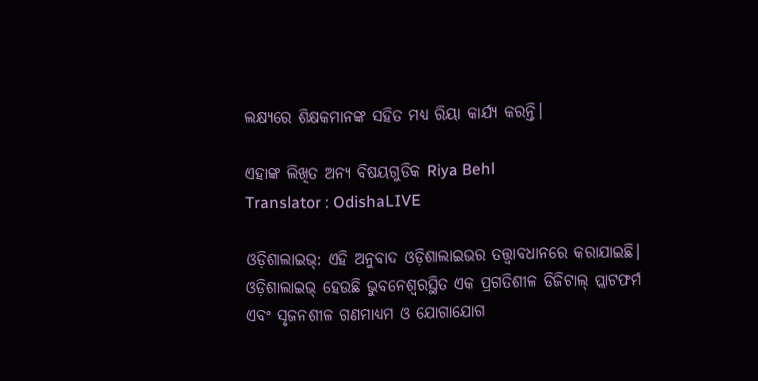ଲକ୍ଷ୍ୟରେ ଶିକ୍ଷକମାନଙ୍କ ସହିତ ମଧ୍ୟ ରିୟା କାର୍ଯ୍ୟ କରନ୍ତି।

ଏହାଙ୍କ ଲିଖିତ ଅନ୍ୟ ବିଷୟଗୁଡିକ Riya Behl
Translator : OdishaLIVE

ଓଡ଼ିଶାଲାଇଭ୍: ଏହି ଅନୁବାଦ ଓଡ଼ିଶାଲାଇଭର ତତ୍ତ୍ୱାବଧାନରେ କରାଯାଇଛି। ଓଡ଼ିଶାଲାଇଭ୍ ହେଉଛି ଭୁବନେଶ୍ୱରସ୍ଥିତ ଏକ ପ୍ରଗତିଶୀଳ ଡିଜିଟାଲ୍ ପ୍ଲାଟଫର୍ମ ଏବଂ ସୃଜନଶୀଳ ଗଣମାଧ୍ୟମ ଓ ଯୋଗାଯୋଗ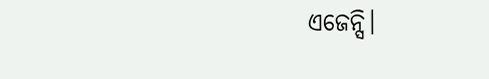ଏଜେନ୍ସି।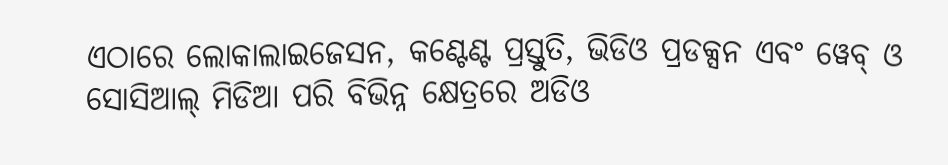ଏଠାରେ ଲୋକାଲାଇଜେସନ, କଣ୍ଟେଣ୍ଟ ପ୍ରସ୍ତୁତି, ଭିଡିଓ ପ୍ରଡକ୍ସନ ଏବଂ ୱେବ୍ ଓ ସୋସିଆଲ୍ ମିଡିଆ ପରି ବିଭିନ୍ନ କ୍ଷେତ୍ରରେ ଅଡିଓ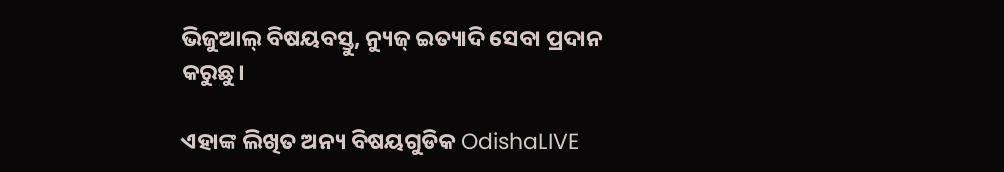ଭିଜୁଆଲ୍‌ ବିଷୟବସ୍ତୁ, ନ୍ୟୁଜ୍ ଇତ୍ୟାଦି ସେବା ପ୍ରଦାନ କରୁଛୁ।

ଏହାଙ୍କ ଲିଖିତ ଅନ୍ୟ ବିଷୟଗୁଡିକ OdishaLIVE